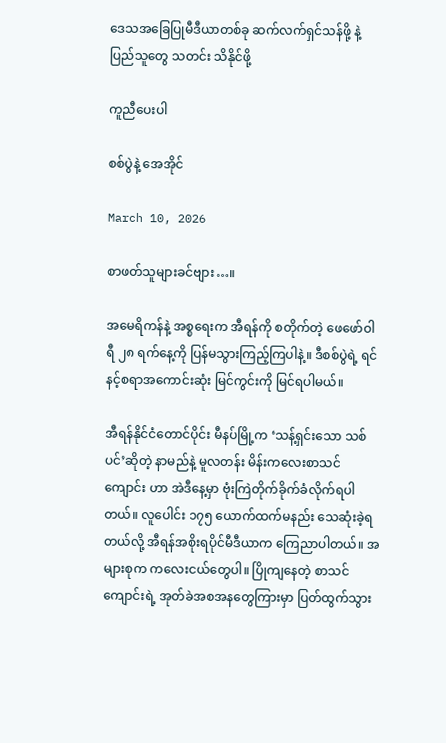ဒေသအခြေပြုမီဒီယာတစ်ခု ဆက်လက်ရှင်သန်ဖို့ နဲ့ ပြည်သူတွေ သတင်း သိနိုင်ဖို့

ကူညီပေးပါ

စစ်ပွဲနဲ့ အေအိုင်

March 10, 2026

စာဖတ်သူများခင်ဗျား…။

အမေရိကန်နဲ့ အစ္စရေးက အီရန်ကို စတိုက်တဲ့ ဖေဖော်ဝါရီ ၂၈ ရက်နေ့ကို ပြန်မသွားကြည့်ကြပါနဲ့။ ဒီစစ်ပွဲရဲ့ ရင်နင့်စရာအကောင်းဆုံး မြင်ကွင်းကို မြင်ရပါမယ်။

အီရန်နိုင်ငံတောင်ပိုင်း မီနပ်မြို့က ‘သန့်ရှင်းသော သစ်ပင်’ဆိုတဲ့ နာမည်နဲ့ မူလတန်း မိန်းကလေးစာသင်ကျောင်း ဟာ အဲဒီနေ့မှာ ဗုံးကြဲတိုက်ခိုက်ခံလိုက်ရပါတယ်။ လူပေါင်း ၁၇၅ ယောက်ထက်မနည်း သေဆုံးခဲ့ရတယ်လို့ အီရန်အစိုးရပိုင်မီဒီယာက ကြေညာပါတယ်။ အများစုက ကလေးငယ်တွေပါ။ ပြိုကျနေတဲ့ စာသင်ကျောင်းရဲ့ အုတ်ခဲအစအနတွေကြားမှာ ပြတ်ထွက်သွား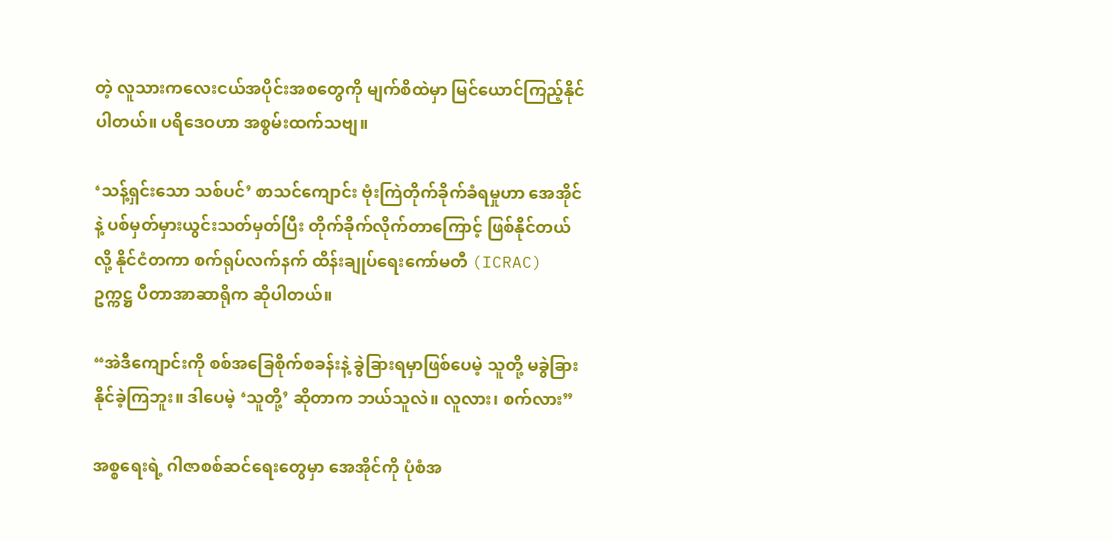တဲ့ လူသားကလေးငယ်အပိုင်းအစတွေကို မျက်စိထဲမှာ မြင်ယောင်ကြည့်နိုင်ပါတယ်။ ပရိဒေဝဟာ အစွမ်းထက်သဗျ။

‘သန့်ရှင်းသော သစ်ပင်’ စာသင်ကျောင်း ဗုံးကြဲတိုက်ခိုက်ခံရမှုဟာ အေအိုင်နဲ့ ပစ်မှတ်မှားယွင်းသတ်မှတ်ပြီး တိုက်ခိုက်လိုက်တာကြောင့် ဖြစ်နိုင်တယ်လို့ နိုင်ငံတကာ စက်ရုပ်လက်နက် ထိန်းချုပ်ရေးကော်မတီ (ICRAC) ဥက္ကဋ္ဌ ပီတာအာဆာရိုက ဆိုပါတယ်။

“အဲဒီကျောင်းကို စစ်အခြေစိုက်စခန်းနဲ့ ခွဲခြားရမှာဖြစ်ပေမဲ့ သူတို့ မခွဲခြားနိုင်ခဲ့ကြဘူး။ ဒါပေမဲ့ ‘သူတို့’ ဆိုတာက ဘယ်သူလဲ။ လူလား၊ စက်လား”

အစ္စရေးရဲ့ ဂါဇာစစ်ဆင်ရေးတွေမှာ အေအိုင်ကို ပုံစံအ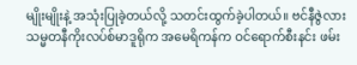မျိုးမျိုးနဲ့ အသုံးပြုခဲ့တယ်လို့ သတင်းထွက်ခဲ့ပါတယ်။ ဗင်နီဇွဲလားသမ္မတနီကိုးလပ်စ်မာဒူရိုက အမေရိကန်က ဝင်ရောက်စီးနင်း ဖမ်း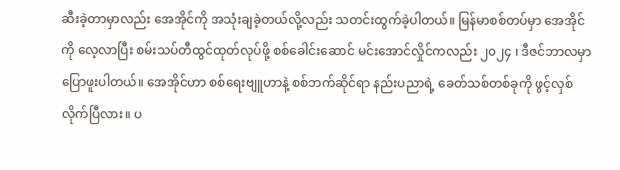ဆီးခဲ့တာမှာလည်း အေအိုင်ကို အသုံးချခဲ့တယ်လို့လည်း သတင်းထွက်ခဲ့ပါတယ်။ မြန်မာစစ်တပ်မှာ အေအိုင်ကို လေ့လာပြီး စမ်းသပ်တီထွင်ထုတ်လုပ်ဖို့ စစ်ခေါင်းဆောင် မင်းအောင်လှိုင်ကလည်း ၂၀၂၄ ၊ ဒီဇင်ဘာလမှာ ပြောဖူးပါတယ်။ အေအိုင်ဟာ စစ်ရေးဗျူဟာနဲ့ စစ်ဘက်ဆိုင်ရာ နည်းပညာရဲ့ ခေတ်သစ်တစ်ခုကို ဖွင့်လှစ်လိုက်ပြီလား။ ပ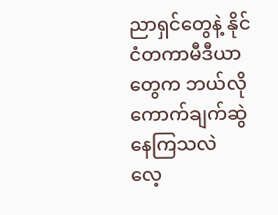ညာရှင်တွေနဲ့ နိုင်ငံတကာမီဒီယာတွေက ဘယ်လိုကောက်ချက်ဆွဲနေကြသလဲ လေ့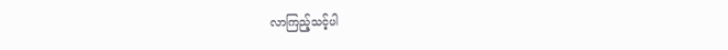လာကြည့်သင့်ပါ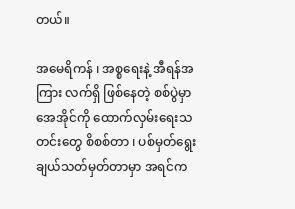တယ်။

အမေရိကန် ၊ အစ္စရေးနဲ့ အီရန်အကြား လက်ရှိ ဖြစ်နေတဲ့ စစ်ပွဲမှာ အေအိုင်ကို ထောက်လှမ်းရေးသတင်းတွေ စိစစ်တာ ၊ ပစ်မှတ်ရွေးချယ်သတ်မှတ်တာမှာ အရင်က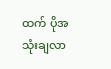ထက် ပိုအသုံးချလာ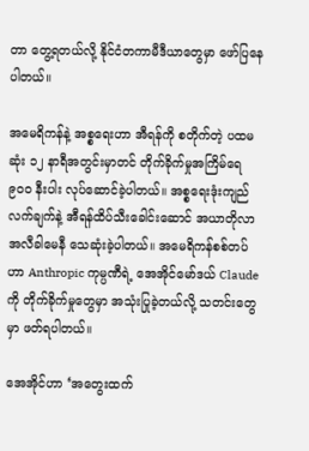တာ တွေ့ရတယ်လို့ နိုင်ငံတကာမီဒီယာတွေမှာ ဖော်ပြနေပါတယ်။

အမေရိကန်နဲ့ အစ္စရေးဟာ အီရန်ကို စတိုက်တဲ့ ပထမဆုံး ၁၂ နာရီအတွင်းမှာတင် တိုက်ခိုက်မှုအကြိမ်ရေ ၉၀၀ နီးပါး လုပ်ဆောင်ခဲ့ပါတယ်။ အစ္စရေးဒုံးကျည်လက်ချက်နဲ့ အီရန်ထိပ်သီးခေါင်းဆောင် အယာတိုလာ အလီခါမေနီ သေဆုံးခဲ့ပါတယ်။ အမေရိကန်စစ်တပ်ဟာ Anthropic ကုမ္ပဏီရဲ့ အေအိုင်မော်ဒယ် Claude ကို တိုက်ခိုက်မှုတွေမှာ အသုံးပြုခဲ့တယ်လို့ သတင်းတွေမှာ ဖတ်ရပါတယ်။

အေအိုင်ဟာ ‘အတွေးထက်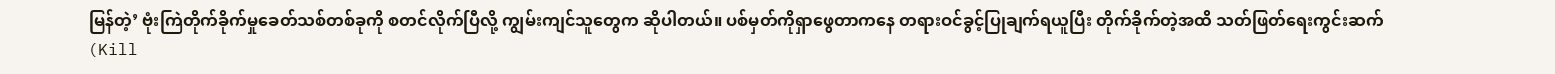မြန်တဲ့’ ဗုံးကြဲတိုက်ခိုက်မှုခေတ်သစ်တစ်ခုကို စတင်လိုက်ပြီလို့ ကျွမ်းကျင်သူတွေက ဆိုပါတယ်။ ပစ်မှတ်ကိုရှာဖွေတာကနေ တရားဝင်ခွင့်ပြုချက်ရယူပြီး တိုက်ခိုက်တဲ့အထိ သတ်ဖြတ်ရေးကွင်းဆက် (Kill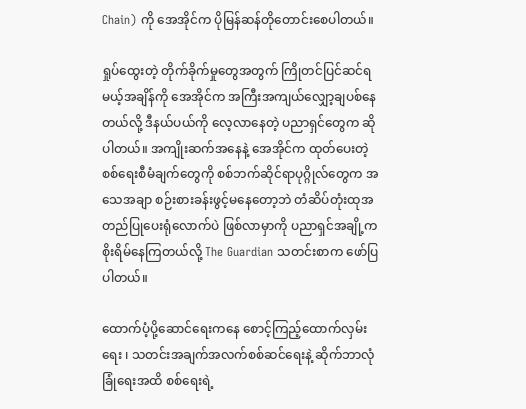Chain) ကို အေအိုင်က ပိုမြန်ဆန်တိုတောင်းစေပါတယ်။

ရှုပ်ထွေးတဲ့ တိုက်ခိုက်မှုတွေအတွက် ကြိုတင်ပြင်ဆင်ရမယ့်အချိန်ကို အေအိုင်က အကြီးအကျယ်လျှော့ချပစ်နေတယ်လို့ ဒီနယ်ပယ်ကို လေ့လာနေတဲ့ ပညာရှင်တွေက ဆိုပါတယ်။ အကျိုးဆက်အနေနဲ့ အေအိုင်က ထုတ်ပေးတဲ့ စစ်ရေးစီမံချက်တွေကို စစ်ဘက်ဆိုင်ရာပုဂ္ဂိုလ်တွေက အသေအချာ စဉ်းစားခန်းဖွင့်မနေတော့ဘဲ တံဆိပ်တုံးထုအတည်ပြုပေးရုံလောက်ပဲ ဖြစ်လာမှာကို ပညာရှင်အချို့က စိုးရိမ်နေကြတယ်လို့ The Guardian သတင်းစာက ဖော်ပြပါတယ်။

ထောက်ပံ့ပို့ဆောင်ရေးကနေ စောင့်ကြည့်ထောက်လှမ်းရေး ၊ သတင်းအချက်အလက်စစ်ဆင်ရေးနဲ့ ဆိုက်ဘာလုံခြုံရေးအထိ စစ်ရေးရဲ့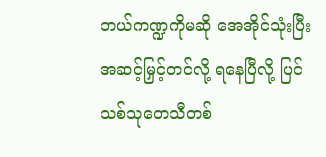ဘယ်ကဏ္ဍကိုမဆို အေအိုင်သုံးပြီး အဆင့်မြှင့်တင်လို့ ရနေပြီလို့ ပြင်သစ်သုတေသီတစ်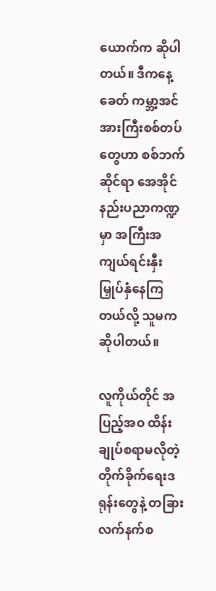ယောက်က ဆိုပါတယ်။ ဒီကနေ့ခေတ် ကမ္ဘာ့အင်အားကြီးစစ်တပ်တွေဟာ စစ်ဘက်ဆိုင်ရာ အေအိုင်နည်းပညာကဏ္ဍမှာ အကြီးအကျယ်ရင်းနှီးမြှုပ်နှံနေကြတယ်လို့ သူမက ဆိုပါတယ်။

လူကိုယ်တိုင် အပြည့်အဝ ထိန်းချုပ်စရာမလိုတဲ့ တိုက်ခိုက်ရေးဒရုန်းတွေနဲ့ တခြားလက်နက်စ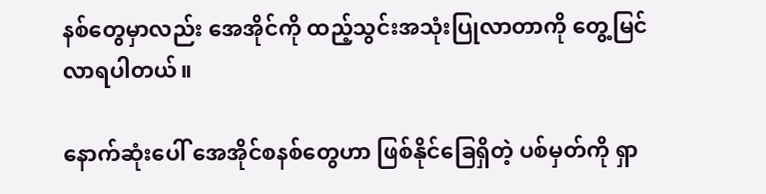နစ်တွေမှာလည်း အေအိုင်ကို ထည့်သွင်းအသုံးပြုလာတာကို တွေ့မြင်လာရပါတယ်။

နောက်ဆုံးပေါ် အေအိုင်စနစ်တွေဟာ ဖြစ်နိုင်ခြေရှိတဲ့ ပစ်မှတ်ကို ရှာ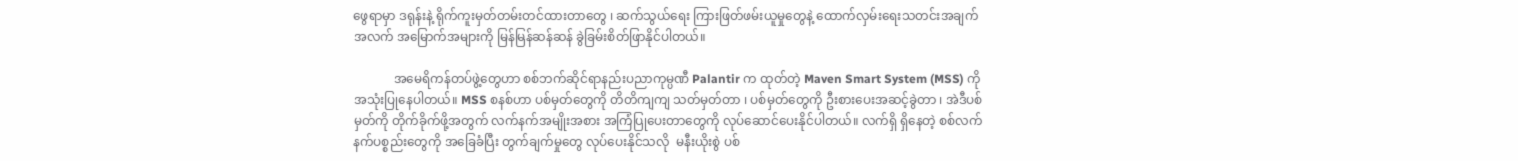ဖွေရာမှာ ဒရုန်းနဲ့ ရိုက်ကူးမှတ်တမ်းတင်ထားတာတွေ ၊ ဆက်သွယ်ရေး ကြားဖြတ်ဖမ်းယူမှုတွေနဲ့ ထောက်လှမ်းရေးသတင်းအချက်အလက် အမြောက်အများကို မြန်မြန်ဆန်ဆန် ခွဲခြမ်းစိတ်ဖြာနိုင်ပါတယ်။

             အမေရိကန်တပ်ဖွဲ့တွေဟာ စစ်ဘက်ဆိုင်ရာနည်းပညာကုမ္ပဏီ Palantir က ထုတ်တဲ့ Maven Smart System (MSS) ကို အသုံးပြုနေပါတယ်။ MSS စနစ်ဟာ ပစ်မှတ်တွေကို တိတိကျကျ သတ်မှတ်တာ ၊ ပစ်မှတ်တွေကို ဦးစားပေးအဆင့်ခွဲတာ ၊ အဲဒီပစ်မှတ်ကို တိုက်ခိုက်ဖို့အတွက် လက်နက်အမျိုးအစား အကြံပြုပေးတာတွေကို လုပ်ဆောင်ပေးနိုင်ပါတယ်။ လက်ရှိ ရှိနေတဲ့ စစ်လက်နက်ပစ္စည်းတွေကို အခြေခံပြီး တွက်ချက်မှုတွေ လုပ်ပေးနိုင်သလို  မနီးယိုးစွဲ ပစ်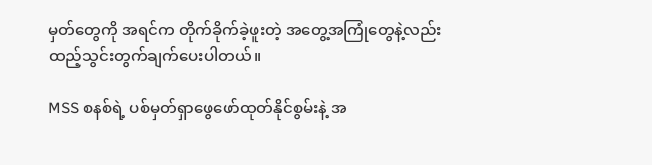မှတ်တွေကို အရင်က တိုက်ခိုက်ခဲ့ဖူးတဲ့ အတွေ့အကြုံတွေနဲ့လည်း ထည့်သွင်းတွက်ချက်ပေးပါတယ်။

MSS စနစ်ရဲ့ ပစ်မှတ်ရှာဖွေဖော်ထုတ်နိုင်စွမ်းနဲ့ အ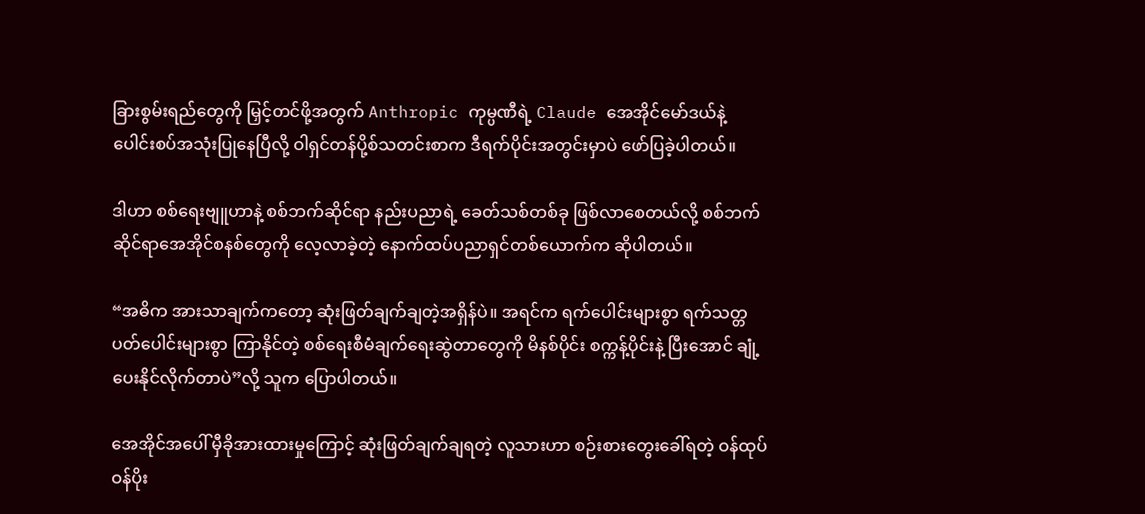ခြားစွမ်းရည်တွေကို မြှင့်တင်ဖို့အတွက် Anthropic ကုမ္ပဏီရဲ့ Claude အေအိုင်မော်ဒယ်နဲ့ ပေါင်းစပ်အသုံးပြုနေပြီလို့ ဝါရှင်တန်ပို့စ်သတင်းစာက ဒီရက်ပိုင်းအတွင်းမှာပဲ ဖော်ပြခဲ့ပါတယ်။

ဒါဟာ စစ်ရေးဗျူဟာနဲ့ စစ်ဘက်ဆိုင်ရာ နည်းပညာရဲ့ ခေတ်သစ်တစ်ခု ဖြစ်လာစေတယ်လို့ စစ်ဘက်ဆိုင်ရာအေအိုင်စနစ်တွေကို လေ့လာခဲ့တဲ့ နောက်ထပ်ပညာရှင်တစ်ယောက်က ဆိုပါတယ်။

“အဓိက အားသာချက်ကတော့ ဆုံးဖြတ်ချက်ချတဲ့အရှိန်ပဲ။ အရင်က ရက်ပေါင်းများစွာ ရက်သတ္တပတ်ပေါင်းများစွာ ကြာနိုင်တဲ့ စစ်ရေးစီမံချက်ရေးဆွဲတာတွေကို မိနစ်ပိုင်း စက္ကန့်ပိုင်းနဲ့ ပြီးအောင် ချုံ့ပေးနိုင်လိုက်တာပဲ”လို့ သူက ပြောပါတယ်။

အေအိုင်အပေါ် မှီခိုအားထားမှုကြောင့် ဆုံးဖြတ်ချက်ချရတဲ့ လူသားဟာ စဉ်းစားတွေးခေါ်ရတဲ့ ဝန်ထုပ်ဝန်ပိုး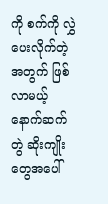ကို စက်ကို လွှဲပေးလိုက်တဲ့အတွက် ဖြစ်လာမယ့် နောက်ဆက်တွဲ ဆိုးကျိုးတွေအပေါ်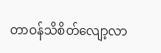တာဝန်သိစိတ်လျော့လာ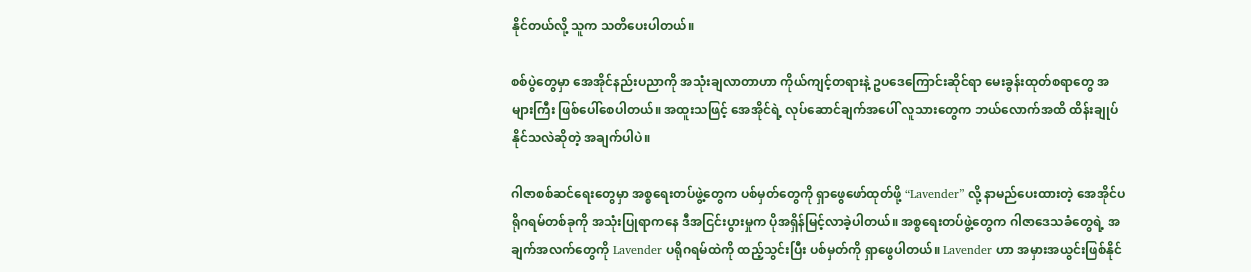နိုင်တယ်လို့ သူက သတိပေးပါတယ်။

စစ်ပွဲတွေမှာ အေအိုင်နည်းပညာကို အသုံးချလာတာဟာ ကိုယ်ကျင့်တရားနဲ့ ဥပဒေကြောင်းဆိုင်ရာ မေးခွန်းထုတ်စရာတွေ အများကြီး ဖြစ်ပေါ်စေပါတယ်။ အထူးသဖြင့် အေအိုင်ရဲ့ လုပ်ဆောင်ချက်အပေါ် လူသားတွေက ဘယ်လောက်အထိ ထိန်းချုပ်နိုင်သလဲဆိုတဲ့ အချက်ပါပဲ။

ဂါဇာစစ်ဆင်ရေးတွေမှာ အစ္စရေးတပ်ဖွဲ့တွေက ပစ်မှတ်တွေကို ရှာဖွေဖော်ထုတ်ဖို့ “Lavender” လို့ နာမည်ပေးထားတဲ့ အေအိုင်ပရိုဂရမ်တစ်ခုကို အသုံးပြုရာကနေ ဒီအငြင်းပွားမှုက ပိုအရှိန်မြင့်လာခဲ့ပါတယ်။ အစ္စရေးတပ်ဖွဲ့တွေက ဂါဇာဒေသခံတွေရဲ့ အချက်အလက်တွေကို Lavender ပရိုဂရမ်ထဲကို ထည့်သွင်းပြီး ပစ်မှတ်ကို ရှာဖွေပါတယ်။ Lavender ဟာ အမှားအယွင်းဖြစ်နိုင်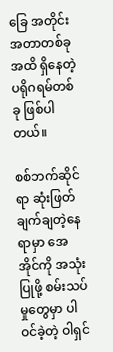ခြေ အတိုင်းအတာတစ်ခုအထိ ရှိနေတဲ့ ပရိုဂရမ်တစ်ခု ဖြစ်ပါတယ်။

စစ်ဘက်ဆိုင်ရာ ဆုံးဖြတ်ချက်ချတဲ့နေရာမှာ အေအိုင်ကို အသုံးပြုဖို့ စမ်းသပ်မှုတွေမှာ ပါဝင်ခဲ့တဲ့ ဝါရှင်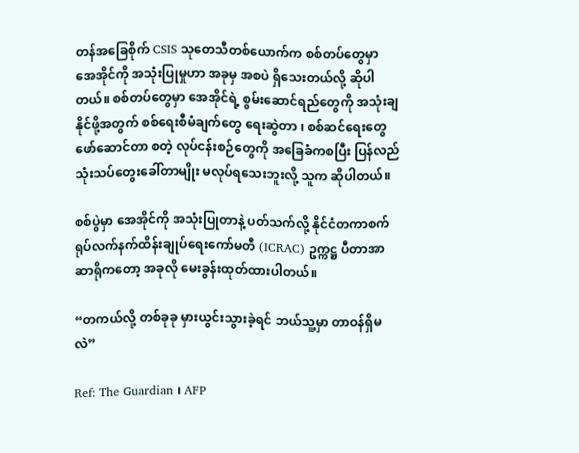တန်အခြေစိုက် CSIS သုတေသီတစ်ယောက်က စစ်တပ်တွေမှာ အေအိုင်ကို အသုံးပြုမှုဟာ အခုမှ အစပဲ ရှိသေးတယ်လို့ ဆိုပါတယ်။ စစ်တပ်တွေမှာ အေအိုင်ရဲ့ စွမ်းဆောင်ရည်တွေကို အသုံးချနိုင်ဖို့အတွက် စစ်ရေးစီမံချက်တွေ ရေးဆွဲတာ ၊ စစ်ဆင်ရေးတွေ ဖော်ဆောင်တာ စတဲ့ လုပ်ငန်းစဉ်တွေကို အခြေခံကစပြီး ပြန်လည်သုံးသပ်တွေးခေါ်တာမျိုး မလုပ်ရသေးဘူးလို့ သူက ဆိုပါတယ်။

စစ်ပွဲမှာ အေအိုင်ကို အသုံးပြုတာနဲ့ ပတ်သက်လို့ နိုင်ငံတကာစက်ရုပ်လက်နက်ထိန်းချုပ်ရေး‌ကော်မတီ (ICRAC) ဥက္ကဋ္ဌ ပီတာအာဆာရိုကတော့ အခုလို မေးခွန်းထုတ်ထားပါတယ်။

“တကယ်လို့ တစ်ခုခု မှားယွင်းသွားခဲ့ရင် ဘယ်သူ့မှာ တာဝန်ရှိမလဲ”

Ref: The Guardian ၊ AFP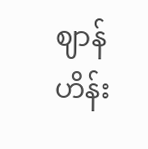ဈာန်ဟိန်း